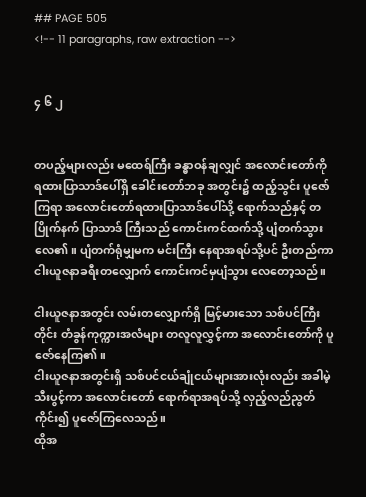## PAGE 505
<!-- 11 paragraphs, raw extraction -->


၄ ၆ ၂


တပည့်များလည်း မထေရ်ကြီး ခန္ဓာဝန်ချလျှင် အလောင်းတော်ကို ရထားပြာသာဒ်ပေါ်ရှိ ခေါင်းတော်ဘခု အတွင်း၌ ထည့်သွင်း ပူဇော်ကြရာ အလောင်းတော်ရထားပြာသာဒ်ပေါ်သို့ ရောက်သည်နှင့် တပြိုက်နက် ပြာသာဒ် ကြီးသည် ကောင်းကင်ထက်သို့ ပျံတက်သွားလေ၏။ ပျံတက်ရုံမျှမက မင်းကြီး နေရာအရပ်သို့ပင် ဦးတည်ကာ ငါးယူဇနာခရီးတလျှောက် ကောင်းကင်မှပျံသွား လေတော့သည်။

ငါးယူဇနာအတွင်း လမ်းတလျှောက်ရှိ မြင့်မားသော သစ်ပင်ကြီးတိုင်း တံခွန်ကုက္ကားအလံများ တလူလူလွှင့်ကာ အလောင်းတော်ကို ပူဇော်နေကြ၏။
ငါးယူဇနာအတွင်းရှိ သစ်ပင်ငယ်ချုံငယ်များအားလုံးလည်း အခါမဲ့သီးပွင့်ကာ အလောင်းတော် ရောက်ရာအရပ်သို့ လှည့်လည်ညွတ်ကိုင်း၍ ပူဇော်ကြလေသည်။
ထိုအ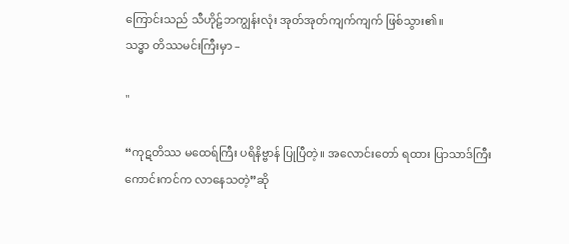ကြောင်းသည် သီဟိုဠ်ဘကျွန်းလုံး အုတ်အုတ်ကျက်ကျက် ဖြစ်သွား၏။
သဒ္ဓာ တိဿမင်းကြီးမှာ –

"

“ကုဋတိဿ မထေရ်ကြီး ပရိနိဗ္ဗာန် ပြုပြီတဲ့။ အလောင်းတော် ရထား ပြာသာဒ်ကြီး ကောင်းကင်က လာနေသတဲ့”ဆို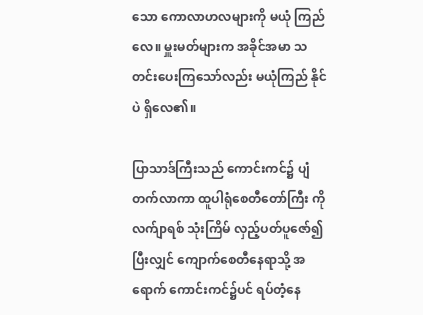သော ကောလာဟလများကို မယုံ ကြည်လေ။ မှူးမတ်များက အခိုင်အမာ သတင်းပေးကြသော်လည်း မယုံကြည် နိုင်ပဲ ရှိလေ၏။

ပြာသာဒ်ကြီးသည် ကောင်းကင်၌ ပျံတက်လာကာ ထူပါရုံစေတီတော်ကြီး ကို လက်ျာရစ် သုံးကြိမ် လှည့်ပတ်ပူဇော်၍ ပြီးလျှင် ကျောက်စေတီနေရာသို့ အရောက် ကောင်းကင်၌ပင် ရပ်တံ့နေ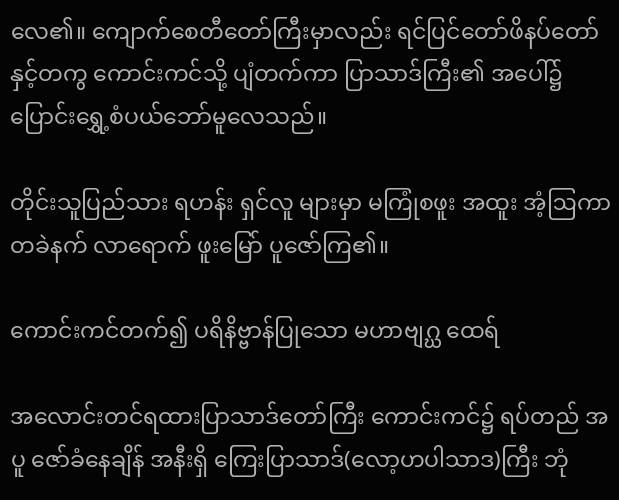လေ၏။ ကျောက်စေတီတော်ကြီးမှာလည်း ရင်ပြင်တော်ဖိနပ်တော်နှင့်တကွ ကောင်းကင်သို့ ပျံတက်ကာ ပြာသာဒ်ကြီး၏ အပေါ်၌ ပြောင်းရွှေ့စံပယ်ဘော်မူလေသည်။

တိုင်းသူပြည်သား ရဟန်း ရှင်လူ များမှာ မကြုံစဖူး အထူး အံ့ဩကာ တခဲနက် လာရောက် ဖူးမြော် ပူဇော်ကြ၏။

ကောင်းကင်တက်၍ ပရိနိဗ္ဗာန်ပြုသော မဟာဗျဂ္ဃ ထေရ်

အလောင်းတင်ရထားပြာသာဒ်တော်ကြီး ကောင်းကင်၌ ရပ်တည် အပူ ဇော်ခံနေချိန် အနီးရှိ ကြေးပြာသာဒ်(လော့ဟပါသာဒ)ကြီး ဘုံ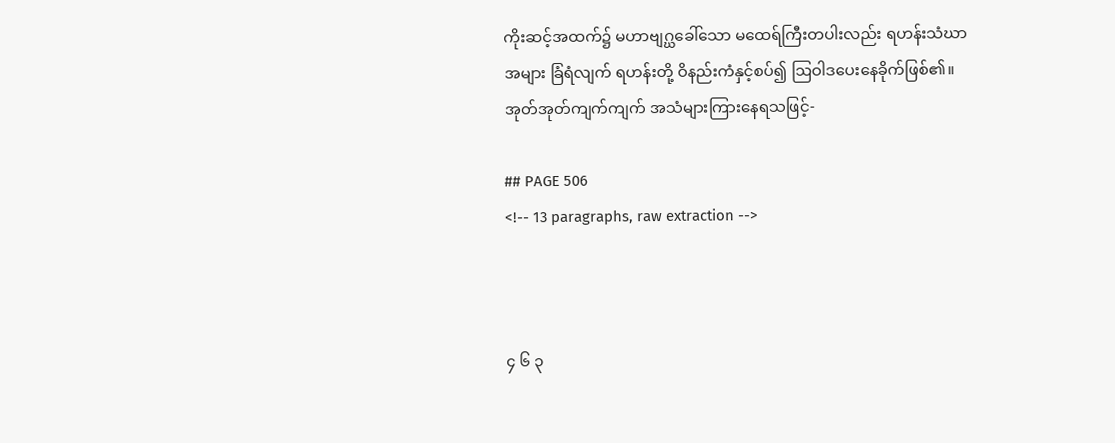ကိုးဆင့်အထက်၌ မဟာဗျဂ္ဃခေါ်သော မထေရ်ကြီးတပါးလည်း ရဟန်းသံဃာ အများ ခြံရံလျက် ရဟန်းတို့ ဝိနည်းကံနှင့်စပ်၍ ဩဝါဒပေးနေခိုက်ဖြစ်၏။ အုတ်အုတ်ကျက်ကျက် အသံများကြားနေရသဖြင့်-

## PAGE 506
<!-- 13 paragraphs, raw extraction -->



၄ ၆ ၃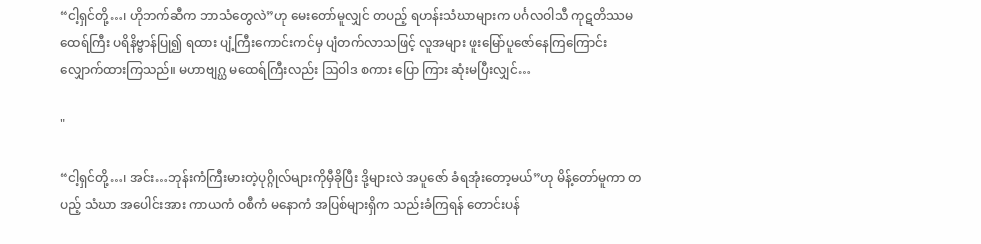“ငါ့ရှင်တို့…၊ ဟိုဘက်ဆီက ဘာသံတွေလဲ”ဟု မေးတော်မူလျှင် တပည့် ရဟန်းသံဃာများက ပင်္ဂလဝါသီ ကုဋတိဿမထေရ်ကြီး ပရိနိဗ္ဗာန်ပြု၍ ရထား ပျံ့ကြီးကောင်းကင်မှ ပျံတက်လာသဖြင့် လူအများ ဖူးမြော်ပူဇော်နေကြကြောင်း လျှောက်ထားကြသည်။ မဟာဗျဂ္ဃ မထေရ်ကြီးလည်း ဩဝါဒ စကား ပြော ကြား ဆုံးမပြီးလျှင်…

"

“ငါ့ရှင်တို့…၊ အင်း…ဘုန်းကံကြီးမားတဲ့ပုဂ္ဂိုလ်များကိုမှီခိုပြီး ဒို့များလဲ အပူဇော် ခံရအုံးတော့မယ်”ဟု မိန့်တော်မူကာ တပည့် သံဃာ အပေါင်းအား ကာယကံ ဝစီကံ မနောကံ အပြစ်များရှိက သည်းခံကြရန် တောင်းပန်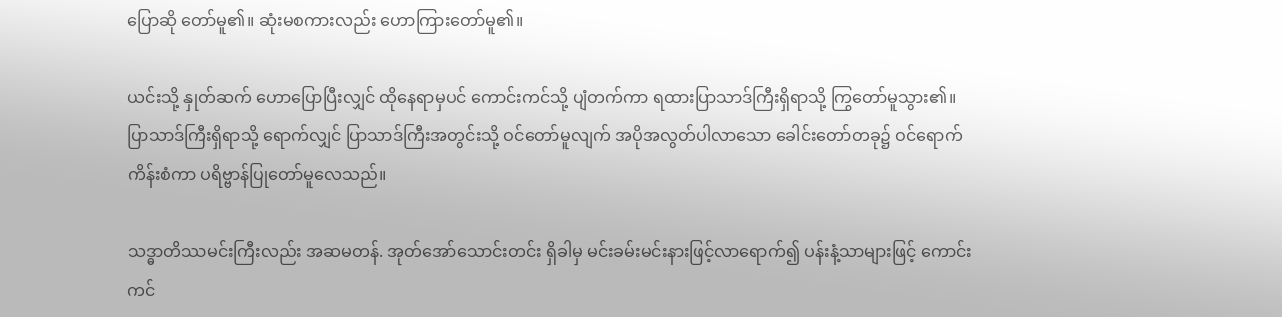ပြောဆို တော်မူ၏။ ဆုံးမစကားလည်း ဟောကြားတော်မူ၏။

ယင်းသို့ နှုတ်ဆက် ဟောပြောပြီးလျှင် ထိုနေရာမှပင် ကောင်းကင်သို့ ပျံတက်ကာ ရထားပြာသာဒ်ကြီးရှိရာသို့ ကြွတော်မူသွား၏။ ပြာသာဒ်ကြီးရှိရာသို့ ရောက်လျှင် ပြာသာဒ်ကြီးအတွင်းသို့ ဝင်တော်မူလျက် အပိုအလွတ်ပါလာသော ခေါင်းတော်တခု၌ ဝင်ရောက်ကိန်းစံကာ ပရိဗ္ဗာန်ပြုတော်မူလေသည်။

သဒ္ဓာတိဿမင်းကြီးလည်း အဆမတန်. အုတ်အော်သောင်းတင်း ရှိခါမှ မင်းခမ်းမင်းနားဖြင့်လာရောက်၍ ပန်းနံ့သာများဖြင့် ကောင်းကင်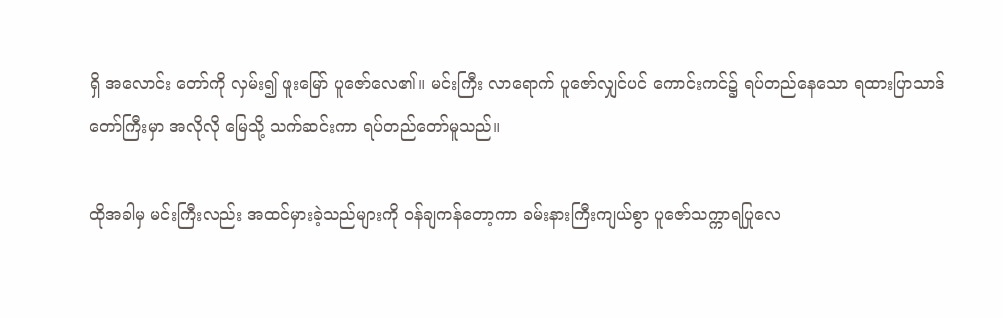ရှိ အလောင်း တော်ကို လှမ်း၍ ဖူးမြော် ပူဇော်လေ၏။ မင်းကြီး လာရောက် ပူဇော်လျှင်ပင် ကောင်းကင်၌ ရပ်တည်နေသော ရထားပြာသာဒ်တော်ကြီးမှာ အလိုလို မြေသို့ သက်ဆင်းကာ ရပ်တည်တော်မူသည်။

ထိုအခါမှ မင်းကြီးလည်း အထင်မှားခဲ့သည်များကို ဝန်ချကန်တော့ကာ ခမ်းနားကြီးကျယ်စွာ ပူဇော်သက္ကာရပြုလေ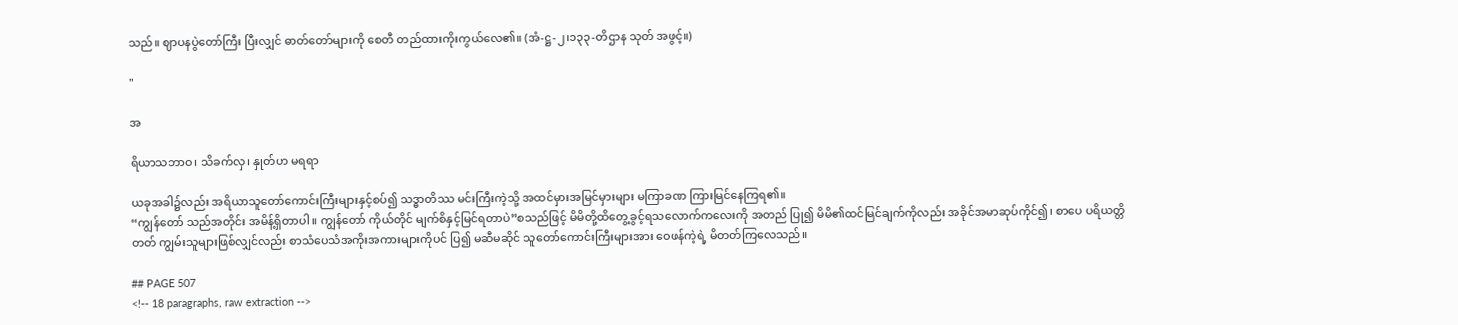သည်။ ဈာပနပွဲတော်ကြီး ပြီးလျှင် ဓာတ်တော်များကို စေတီ တည်ထားကိုးကွယ်လေ၏။ (အံ-ဋ္ဌ-၂၊၁၃၃-တိဌာန သုတ် အဖွင့်။)

"

အ

ရိယာသဘာဝ၊ သိခက်လှ၊ နှုတ်ဟ မရရာ

ယခုအခါ၌လည်း အရိယာသူတော်ကောင်းကြီးများနှင့်စပ်၍ သဒ္ဓာတိဿ မင်းကြီးကဲ့သို့ အထင်မှားအမြင်မှားများ မကြာခဏ ကြားမြင်နေကြရ၏။
“ကျွန်တော် သည်အတိုင်း အမိန့်ရှိတာပါ။ ကျွန်တော် ကိုယ်တိုင် မျက်စိနှင့်မြင်ရတာပဲ”စသည်ဖြင့် မိမိတို့ထိတွေ့ခွင့်ရသလောက်ကလေးကို အတည် ပြု၍ မိမိ၏ထင်မြင်ချက်ကိုလည်း အခိုင်အမာဆုပ်ကိုင်၍၊ စာပေ ပရိယတ္တိ တတ် ကျွမ်းသူများဖြစ်လျှင်လည်း စာသံပေသံအကိုးအကားများကိုပင် ပြ၍ မဆီမဆိုင် သူတော်ကောင်းကြီးများအား ဝေဖန်ကဲ့ရဲ့ မိတတ်ကြလေသည်။

## PAGE 507
<!-- 18 paragraphs, raw extraction -->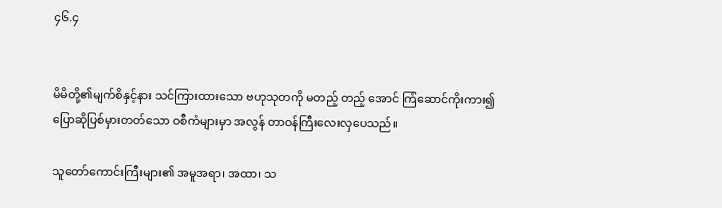၄၆.၄


မိမိတို့၏မျက်စိနှင့်နား သင်ကြားထားသော ဗဟုသုတကို မတည့် တည့် အောင် ကြံဆောင်ကိုးကား၍ ပြောဆိုပြစ်မှားတတ်သော ဝစီကံများမှာ အလွန် တာဝန်ကြီးလေးလှပေသည်။

သူတော်ကောင်းကြီးများ၏ အမူအရာ၊ အထာ၊ သ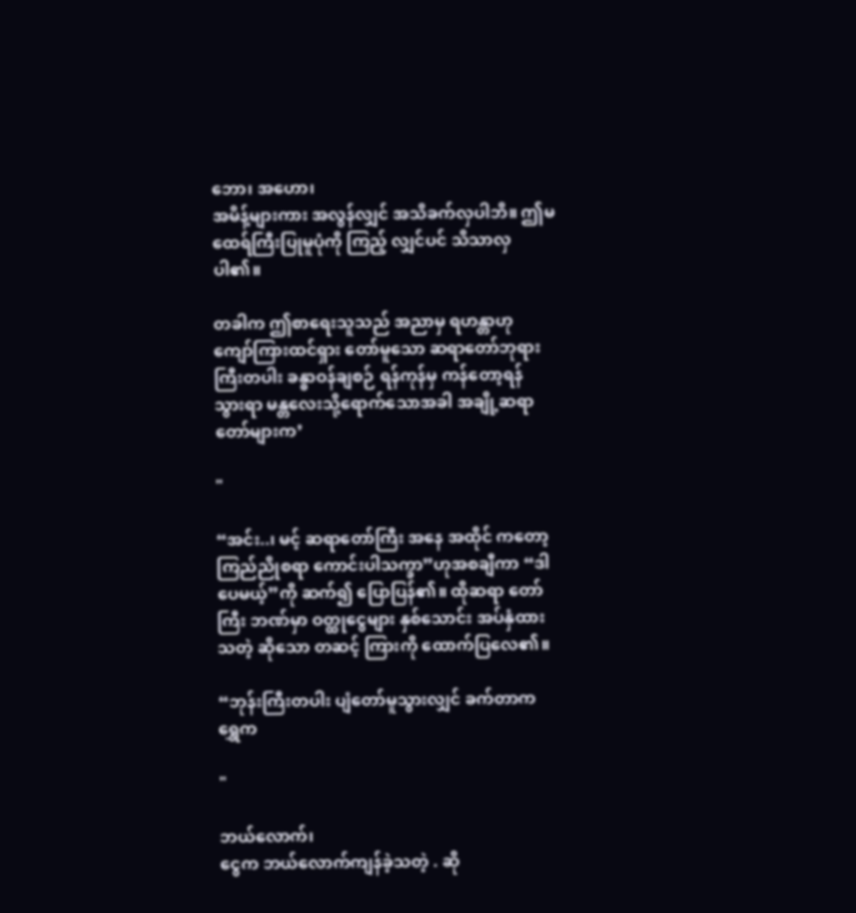ဘော၊ အဟော၊
အမိန့်များကား အလွန်လျှင် အသိခက်လှပါဘိ။ ဤမထေရ်ကြီးပြုမူပုံကို ကြည့် လျှင်ပင် သိသာလှပါ၏။

တခါက ဤစာရေးသူသည် အညာမှ ရဟန္တာဟု ကျော်ကြားထင်ရှား တော်မူသော ဆရာတော်ဘုရားကြီးတပါး ခန္ဓာဝန်ချစဉ် ရန်ကုန်မှ ကန်တော့ရန် သွားရာ မန္တလေးသို့ရောက်သောအခါ အချို့ဆရာတော်များက’

"

“အင်း..၊ မင့် ဆရာတော်ကြီး အနေ အထိုင် ကတော့ ကြည်ညိုစရာ ကောင်းပါသက္ခာ”ဟုအစချီကာ “ဒါပေမယ့်”ကို ဆက်၍ ပြောပြန်၏။ ထိုဆရာ တော်ကြီး ဘဏ်မှာ ဝတ္ထုငွေများ နှစ်သောင်း အပ်နှံထားသတဲ့ ဆိုသော တဆင့် ကြားကို ထောက်ပြလေ၏။

“ဘုန်းကြီးတပါး ပျံတော်မူသွားလျှင် ခက်တာက ရွှေက

"

ဘယ်လောက်၊
ငွေက ဘယ်လောက်ကျန်ခဲ့သတဲ့ . ဆို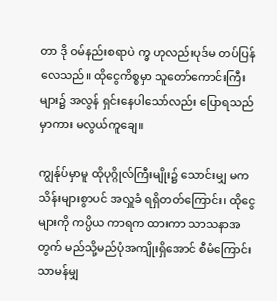တာ ဒို ဝမ်နည်းစရာပဲ က္ခ ဟုလည်းပုဒ်မ တပ်ပြန်လေသည်။ ထိုငွေကိစ္စမှာ သူတော်ကောင်းကြီးများ၌ အလွန် ရှင်းနေပါသော်လည်း ပြောရသည်မှာကား မလွယ်ကူချေ။

ကျွန်ုပ်မှာမူ ထိုပုဂ္ဂိုလ်ကြီးမျိုး၌ သောင်းမျှ မက သိန်းများစွာပင် အလှူခံ ရရှိတတ်ကြောင်း၊ ထိုငွေများကို ကပ္ပိယ ကာရက ထားကာ သာသနာအတွက် မည်သို့မည်ပုံအကျိုးရှိအောင် စီမံကြောင်း သာမန်မျှ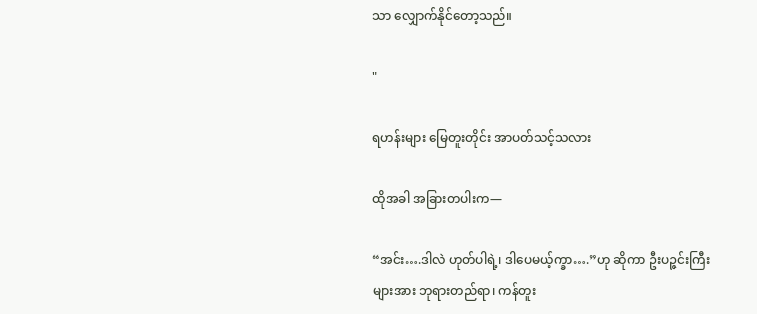သာ လျှောက်နိုင်တော့သည်။

"

ရဟန်းများ မြေတူးတိုင်း အာပတ်သင့်သလား

ထိုအခါ အခြားတပါးက—

“အင်း….ဒါလဲ ဟုတ်ပါရဲ့၊ ဒါပေမယ့်က္ခာ….”ဟု ဆိုကာ ဦးပဉ္ဇင်းကြီး များအား ဘုရားတည်ရာ၊ ကန်တူး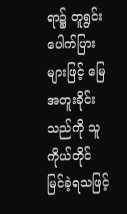ရာ၌ တူရွင်း ပေါက်ပြားများဖြင့် မြေအတူးခိုင်း သည်ကို သူကိုယ်တိုင် မြင်ခဲ့ရသဖြင့်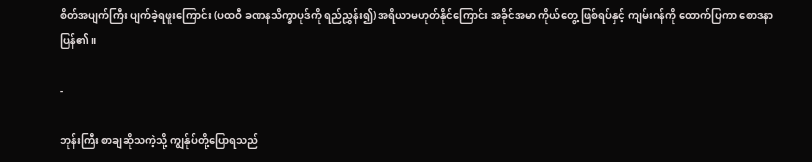စိတ်အပျက်ကြီး ပျက်ခဲ့ရဖူးကြောင်း (ပထဝီ ခဏနသိက္ခာပုဒ်ကို ရည်ညွှန်း၍) အရိယာမဟုတ်နိုင်ကြောင်း အခိုင်အမာ ကိုယ်တွေ့ ဖြစ်ရပ်နှင့် ကျမ်းဂန်ကို ထောက်ပြကာ စောဒနာပြန်၏။

-

ဘုန်းကြီး စာချဆိုသကဲ့သို့ ကျွန်ုပ်တို့ပြောရသည်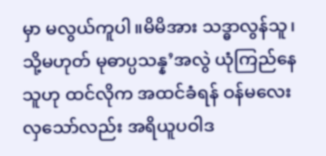မှာ မလွယ်ကူပါ။မိမိအား သဒ္ဓာလွန်သူ၊ သို့မဟုတ် မုဓာပ္ပသန္န’အလွဲ ယုံကြည်နေသူဟု ထင်လိုက အထင်ခံရန် ဝန်မလေးလှသော်လည်း အရိယူပဝါဒ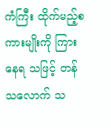ကံကြီး ထိုက်မည့်စကားမျိုးကို ကြားနေရ သဖြင့် တန်သလောက် သ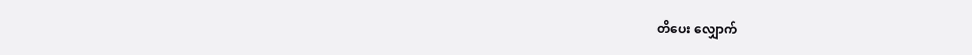တိပေး လျှောက်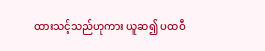ထားသင့်သည်ဟုကား ယူဆ၍ ပထဝီ